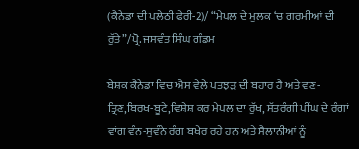(ਕੈਨੇਡਾ ਦੀ ਪਲੇਠੀ ਫੇਰੀ-2)/ “ਮੇਪਲ ਦੇ ਮੁਲਕ ‘ਚ ਗਰਮੀਆਂ ਦੀ ਰੁੱਤੇ”/ਪ੍ਰੋ. ਜਸਵੰਤ ਸਿੰਘ ਗੰਡਮ

ਬੇਸ਼ਕ ਕੈਨੇਡਾ ਵਿਚ ਐਸ ਵੇਲੇ ਪਤਝੜ ਦੀ ਬਹਾਰ ਹੈ ਅਤੇ ਵਣ-ਤ੍ਰਿਣ,ਬਿਰਖ-ਬੂਟੇ,ਵਿਸ਼ੇਸ਼ ਕਰ ਮੇਪਲ ਦਾ ਰੁੱਖ, ਸੱਤਰੰਗੀ ਪੀਂਘ ਦੇ ਰੰਗਾਂ ਵਾਂਗ ਵੰਨ-ਸੁਵੰਨੇ ਰੰਗ ਬਖੇਰ ਰਹੇ ਹਨ ਅਤੇ ਸੈਲਾਨੀਆਂ ਨੂੰ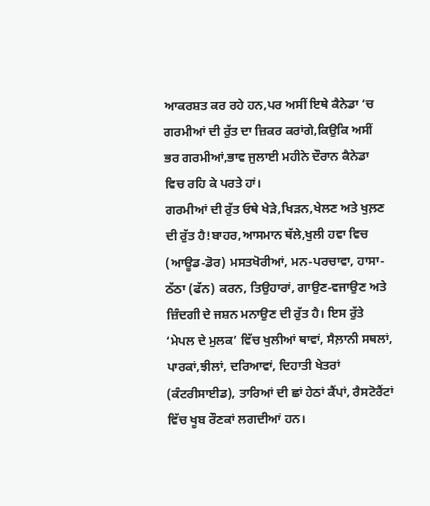ਆਕਰਸ਼ਤ ਕਰ ਰਹੇ ਹਨ,ਪਰ ਅਸੀਂ ਇਥੇ ਕੈਨੇਡਾ ‘ਚ ਗਰਮੀਆਂ ਦੀ ਰੁੱਤ ਦਾ ਜ਼ਿਕਰ ਕਰਾਂਗੇ,ਕਿਉਕਿ ਅਸੀਂ ਭਰ ਗਰਮੀਆਂ,ਭਾਵ ਜੁਲਾਈ ਮਹੀਨੇ ਦੌਰਾਨ ਕੈਨੇਡਾ ਵਿਚ ਰਹਿ ਕੇ ਪਰਤੇ ਹਾਂ।
ਗਰਮੀਆਂ ਦੀ ਰੁੱਤ ਓਥੇ ਖੇੜੇ,ਖਿੜਨ,ਖੇਲਣ ਅਤੇ ਖੁਲ਼ਣ ਦੀ ਰੁੱਤ ਹੈ!ਬਾਹਰ,ਆਸਮਾਨ ਥੱਲੇ,ਖੁਲੀ ਹਵਾ ਵਿਚ (ਆਊਡ-ਡੋਰ) ਮਸਤਖੋਰੀਆਂ, ਮਨ-ਪਰਚਾਵਾ, ਹਾਸਾ-ਠੱਠਾ (ਫੱਨ) ਕਰਨ, ਤਿਉਹਾਰਾਂ, ਗਾਉਣ-ਵਜਾਉਣ ਅਤੇ ਜ਼ਿੰਦਗੀ ਦੇ ਜਸ਼ਨ ਮਨਾਉਣ ਦੀ ਰੁੱਤ ਹੈ। ਇਸ ਰੁੱਤੇ ‘ਮੇਪਲ ਦੇ ਮੁਲਕ’ ਵਿੱਚ ਖੁਲੀਆਂ ਥਾਵਾਂ, ਸੈਲ਼ਾਨੀ ਸਥਲਾਂ, ਪਾਰਕਾਂ,ਝੀਲਾਂ, ਦਰਿਆਵਾਂ, ਦਿਹਾਤੀ ਖੇਤਰਾਂ (ਕੰਟਰੀਸਾਈਡ), ਤਾਰਿਆਂ ਦੀ ਛਾਂ ਹੇਠਾਂ ਕੈਂਪਾਂ, ਰੈਸਟੋਰੈਂਟਾਂ ਵਿੱਚ ਖੂਬ ਰੌਣਕਾਂ ਲਗਦੀਆਂ ਹਨ।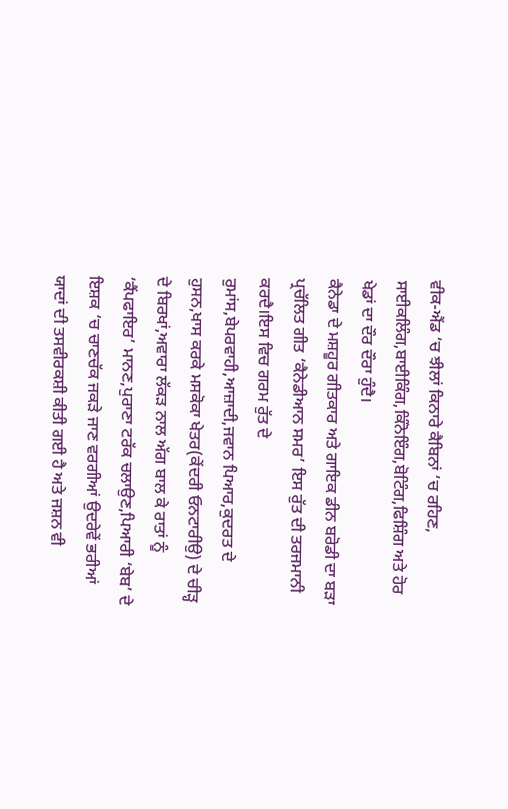ਵੀਕ-ਐਂਡ ‘ਚ ਝੀਲਾਂ ਕਿਨਾਰੇ ਕੈਬਿਨਾਂ ‘ਚ ਰਹਿਣ, ਸਾਈਕਲਿੰਗ,ਬਾਈਕਿੰਗ,ਕਿੰਨੋਇੰਗ,ਬੋਟਿੰਗ,ਫਿਸ਼ਿੰਗ ਅਤੇ ਹੋਰ ਖੇਡਾਂ ਦਾ ਦੌਰ ਦੌਰਾ ਹੁੰਦੈ।
ਕੈਨੇਡਾ ਦੇ ਮਸ਼ਹੂਰ ਗੀਤਕਾਰ ਅਤੇ ਗਾਇਕ ਡੀਨ ਬਰੋਡੀ ਦਾ ਬੜਾ ਪ੍ਰਚੱਲਿਤ ਗੀਤ ‘ਕੈਨੇਡੀਆਨ ਸਮਰ’ ਇਸ ਰੁੱਤ ਦੀ ਤਰਜਮਾਨੀ ਕਰਦੈ।ਇਸ ਵਿਚ ਗਰਮ ਰੁੱਤ ਦੇ ਰੁਮਾਂਸ,ਬੇਪਰਵਾਹੀ,ਆਜ਼ਾਦੀ,ਜਵਾਨ ਪਿਆਰ,ਕੁਦਰਤ ਦੇ ਹੁਸਨ,ਖਾਸ ਕਰਕੇ ਮਸਕੋਕਾ ਖੇਤਰ(ਕੇਂਦਰੀ ਓਨਟਾਰੀਉ) ਦੇ ਚੀੜ੍ਹ ਦੇ ਬਿਰਖਾਂ,ਅਵਾਰਾ ਲੱਕੜ ਨਾਲ ਅੱਗ ਬਾਲ ਕੇ ਰਾਤਾਂ ਨੂੰ ‘ਕੈਂਪਫਾਇਰ’ ਮਾਨਣ,ਪੁਰਾਣਾ ਟਰੱਕ ਚਲਾਉਣ,ਪਿਆਰੀ ‘ਬੇਬ’ ਦੇ ਇਸ਼ਕ ‘ਚ ਚਾਣਚੱਕ ਜਕੜੇ ਜਾਣ ਵਰਗੀਆਂ ਉਦਰੇਵੇਂ ਭਰੀਆਂ ਯਾਦਾਂ ਦੀ ਤਸਵੀਰਕਸ਼ੀ ਕੀਤੀ ਗਈ ਹੈ ਅਤੇ ਜਸ਼ਨ ਵੀ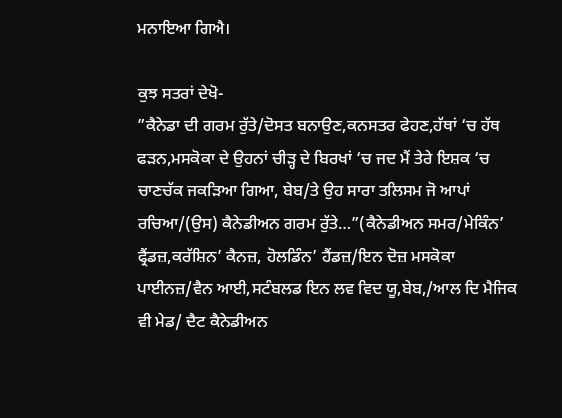ਮਨਾਇਆ ਗਿਐ।

ਕੁਝ ਸਤਰਾਂ ਦੇਖੋ-
”ਕੈਨੇਡਾ ਦੀ ਗਰਮ ਰੁੱਤੇ/ਦੋਸਤ ਬਨਾਉਣ,ਕਨਸਤਰ ਫੇਹਣ,ਹੱਥਾਂ ‘ਚ ਹੱਥ ਫੜਨ,ਮਸਕੋਕਾ ਦੇ ਉਹਨਾਂ ਚੀੜ੍ਹ ਦੇ ਬਿਰਖਾਂ ‘ਚ ਜਦ ਮੈਂ ਤੇਰੇ ਇਸ਼ਕ ‘ਚ ਚਾਣਚੱਕ ਜਕੜਿਆ ਗਿਆ, ਬੇਬ/ਤੇ ਉਹ ਸਾਰਾ ਤਲਿਸਮ ਜੋ ਆਪਾਂ ਰਚਿਆ/(ਉਸ) ਕੈਨੇਡੀਅਨ ਗਰਮ ਰੁੱਤੇ…”(ਕੈਨੇਡੀਅਨ ਸਮਰ/ਮੇਕਿੰਨ’ ਫ੍ਰੈਂਡਜ਼,ਕਰੱਸ਼ਿਨ’ ਕੈਨਜ਼, ਹੋਲਡਿੰਨ’ ਹੈਂਡਜ਼/ਇਨ ਦੋਜ਼ ਮਸਕੋਕਾ ਪਾਈਨਜ਼/ਵੈਨ ਆਈ,ਸਟੰਬਲਡ ਇਨ ਲਵ ਵਿਦ ਯੂ,ਬੇਬ,/ਆਲ ਦਿ ਮੈਜਿਕ ਵੀ ਮੇਡ/ ਦੈਟ ਕੈਨੇਡੀਅਨ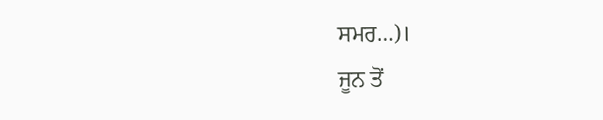ਸਮਰ…)।
ਜੂਨ ਤੋਂ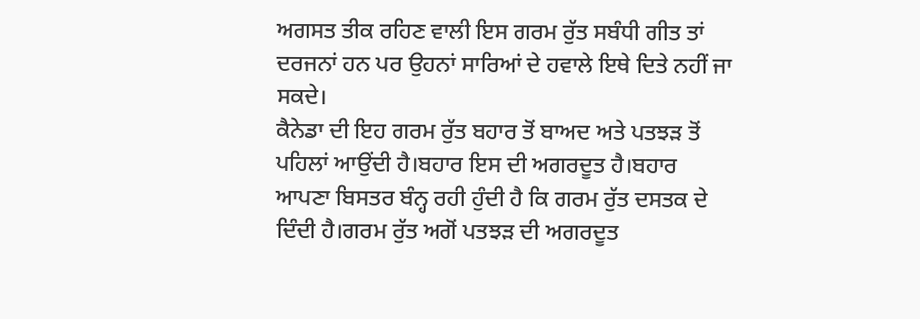ਅਗਸਤ ਤੀਕ ਰਹਿਣ ਵਾਲੀ ਇਸ ਗਰਮ ਰੁੱਤ ਸਬੰਧੀ ਗੀਤ ਤਾਂ ਦਰਜਨਾਂ ਹਨ ਪਰ ਉਹਨਾਂ ਸਾਰਿਆਂ ਦੇ ਹਵਾਲੇ ਇਥੇ ਦਿਤੇ ਨਹੀਂ ਜਾ ਸਕਦੇ।
ਕੈਨੇਡਾ ਦੀ ਇਹ ਗਰਮ ਰੁੱਤ ਬਹਾਰ ਤੋਂ ਬਾਅਦ ਅਤੇ ਪਤਝੜ ਤੋਂ ਪਹਿਲਾਂ ਆਉਂਦੀ ਹੈ।ਬਹਾਰ ਇਸ ਦੀ ਅਗਰਦੂਤ ਹੈ।ਬਹਾਰ ਆਪਣਾ ਬਿਸਤਰ ਬੰਨ੍ਹ ਰਹੀ ਹੁੰਦੀ ਹੈ ਕਿ ਗਰਮ ਰੁੱਤ ਦਸਤਕ ਦੇ ਦਿੰਦੀ ਹੈ।ਗਰਮ ਰੁੱਤ ਅਗੋਂ ਪਤਝੜ ਦੀ ਅਗਰਦੂਤ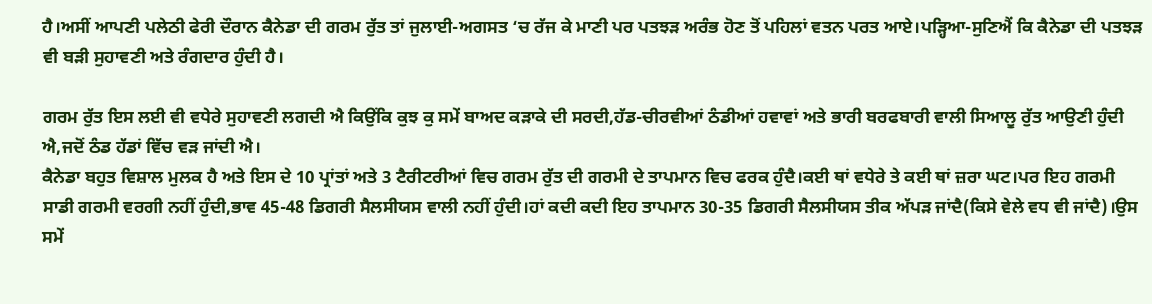ਹੈ।ਅਸੀਂ ਆਪਣੀ ਪਲੇਠੀ ਫੇਰੀ ਦੌਰਾਨ ਕੈਨੇਡਾ ਦੀ ਗਰਮ ਰੁੱਤ ਤਾਂ ਜੁਲਾਈ-ਅਗਸਤ ‘ਚ ਰੱਜ ਕੇ ਮਾਣੀ ਪਰ ਪਤਝੜ ਅਰੰਭ ਹੋਣ ਤੋਂ ਪਹਿਲਾਂ ਵਤਨ ਪਰਤ ਆਏ।ਪੜ੍ਹਿਆ-ਸੁਣਿਐਂ ਕਿ ਕੈਨੇਡਾ ਦੀ ਪਤਝੜ ਵੀ ਬੜੀ ਸੁਹਾਵਣੀ ਅਤੇ ਰੰਗਦਾਰ ਹੁੰਦੀ ਹੈ।

ਗਰਮ ਰੁੱਤ ਇਸ ਲਈ ਵੀ ਵਧੇਰੇ ਸੁਹਾਵਣੀ ਲਗਦੀ ਐ ਕਿਉਂਕਿ ਕੁਝ ਕੁ ਸਮੇਂ ਬਾਅਦ ਕੜਾਕੇ ਦੀ ਸਰਦੀ,ਹੱਡ-ਚੀਰਵੀਆਂ ਠੰਡੀਆਂ ਹਵਾਵਾਂ ਅਤੇ ਭਾਰੀ ਬਰਫਬਾਰੀ ਵਾਲੀ ਸਿਆਲੂ ਰੁੱਤ ਆਉਣੀ ਹੁੰਦੀ ਐ,ਜਦੋਂ ਠੰਡ ਹੱਡਾਂ ਵਿੱਚ ਵੜ ਜਾਂਦੀ ਐ।
ਕੈਨੇਡਾ ਬਹੁਤ ਵਿਸ਼ਾਲ ਮੁਲਕ ਹੈ ਅਤੇ ਇਸ ਦੇ 10 ਪ੍ਰਾਂਤਾਂ ਅਤੇ 3 ਟੈਰੀਟਰੀਆਂ ਵਿਚ ਗਰਮ ਰੁੱਤ ਦੀ ਗਰਮੀ ਦੇ ਤਾਪਮਾਨ ਵਿਚ ਫਰਕ ਹੁੰਦੈ।ਕਈ ਥਾਂ ਵਧੇਰੇ ਤੇ ਕਈ ਥਾਂ ਜ਼ਰਾ ਘਟ।ਪਰ ਇਹ ਗਰਮੀ ਸਾਡੀ ਗਰਮੀ ਵਰਗੀ ਨਹੀਂ ਹੁੰਦੀ,ਭਾਵ 45-48 ਡਿਗਰੀ ਸੈਲਸੀਯਸ ਵਾਲੀ ਨਹੀਂ ਹੁੰਦੀ।ਹਾਂ ਕਦੀ ਕਦੀ ਇਹ ਤਾਪਮਾਨ 30-35 ਡਿਗਰੀ ਸੈਲਸੀਯਸ ਤੀਕ ਅੱਪੜ ਜਾਂਦੈ(ਕਿਸੇ ਵੇਲੇ ਵਧ ਵੀ ਜਾਂਦੈ)।ਉਸ ਸਮੇਂ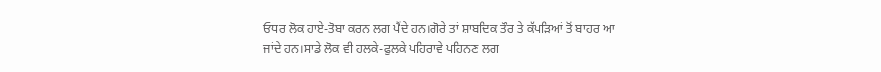ਓਧਰ ਲੋਕ ਹਾਏ-ਤੋਬਾ ਕਰਨ ਲਗ ਪੈਂਦੇ ਹਨ।ਗੋਰੇ ਤਾਂ ਸ਼ਾਬਦਿਕ ਤੌਰ ਤੇ ਕੱਪੜਿਆਂ ਤੋਂ ਬਾਹਰ ਆ ਜਾਂਦੇ ਹਨ।ਸਾਡੇ ਲੋਕ ਵੀ ਹਲਕੇ-ਫੁਲਕੇ ਪਹਿਰਾਵੇ ਪਹਿਨਣ ਲਗ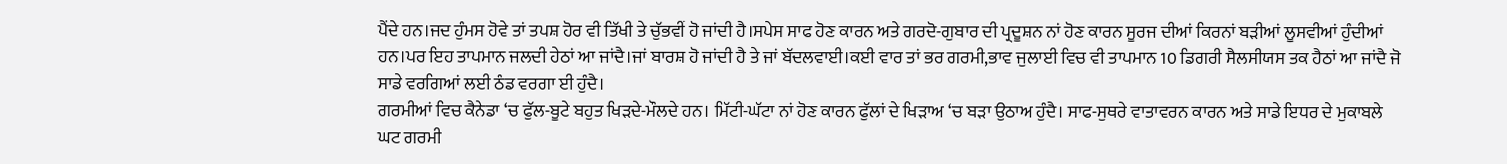ਪੈਂਦੇ ਹਨ।ਜਦ ਹੁੰਮਸ ਹੋਵੇ ਤਾਂ ਤਪਸ਼ ਹੋਰ ਵੀ ਤਿੱਖੀ ਤੇ ਚੁੱਭਵੀਂ ਹੋ ਜਾਂਦੀ ਹੈ।ਸਪੇਸ ਸਾਫ ਹੋਣ ਕਾਰਨ ਅਤੇ ਗਰਦੋ-ਗੁਬਾਰ ਦੀ ਪ੍ਰਦੂਸ਼ਨ ਨਾਂ ਹੋਣ ਕਾਰਨ ਸੂਰਜ ਦੀਆਂ ਕਿਰਨਾਂ ਬੜੀਆਂ ਲੂਸਵੀਆਂ ਹੁੰਦੀਆਂ ਹਨ।ਪਰ ਇਹ ਤਾਪਮਾਨ ਜਲਦੀ ਹੇਠਾਂ ਆ ਜਾਂਦੈ।ਜਾਂ ਬਾਰਸ਼ ਹੋ ਜਾਂਦੀ ਹੈ ਤੇ ਜਾਂ ਬੱਦਲਵਾਈ।ਕਈ ਵਾਰ ਤਾਂ ਭਰ ਗਰਮੀ,ਭਾਵ ਜੁਲਾਈ ਵਿਚ ਵੀ ਤਾਪਮਾਨ 10 ਡਿਗਰੀ ਸੈਲਸੀਯਸ ਤਕ ਹੈਠਾਂ ਆ ਜਾਂਦੈ ਜੋ ਸਾਡੇ ਵਰਗਿਆਂ ਲਈ ਠੰਡ ਵਰਗਾ ਈ ਹੁੰਦੈ।
ਗਰਮੀਆਂ ਵਿਚ ਕੈਨੇਡਾ ‘ਚ ਫੁੱਲ-ਬੂਟੇ ਬਹੁਤ ਖਿੜਦੇ-ਮੌਲਦੇ ਹਨ। ਮਿੱਟੀ-ਘੱਟਾ ਨਾਂ ਹੋਣ ਕਾਰਨ ਫੁੱਲਾਂ ਦੇ ਖਿੜਾਅ ‘ਚ ਬੜਾ ਉਠਾਅ ਹੁੰਦੈ। ਸਾਫ-ਸੁਥਰੇ ਵਾਤਾਵਰਨ ਕਾਰਨ ਅਤੇ ਸਾਡੇ ਇਧਰ ਦੇ ਮੁਕਾਬਲੇ ਘਟ ਗਰਮੀ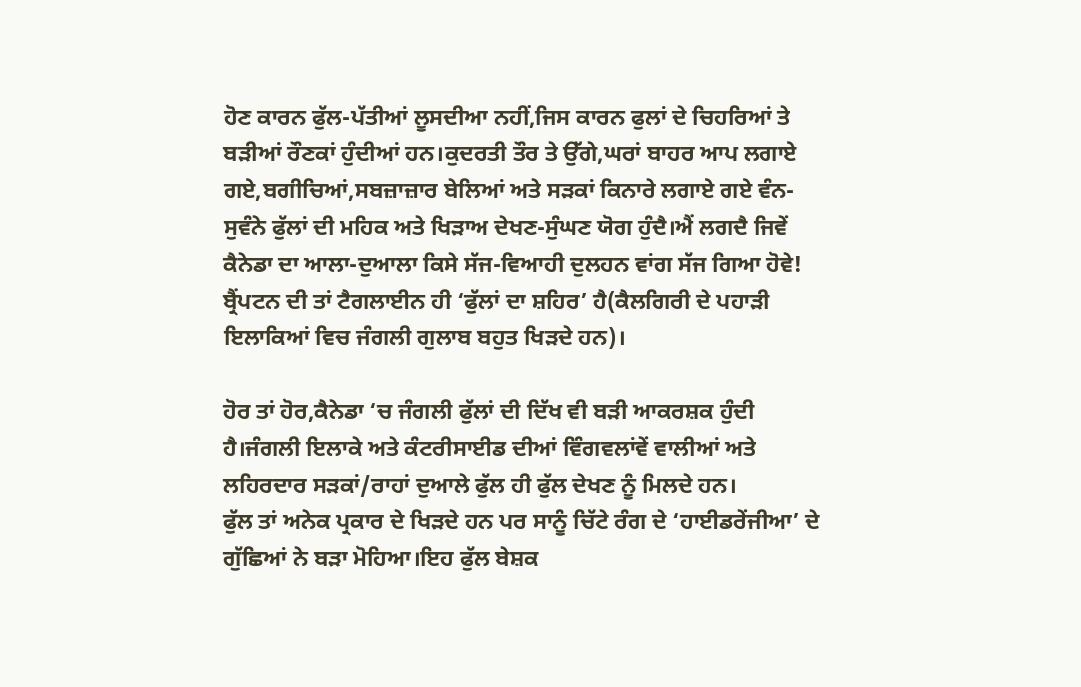ਹੋਣ ਕਾਰਨ ਫੁੱਲ-ਪੱਤੀਆਂ ਲੂਸਦੀਆ ਨਹੀਂ,ਜਿਸ ਕਾਰਨ ਫੁਲਾਂ ਦੇ ਚਿਹਰਿਆਂ ਤੇ ਬੜੀਆਂ ਰੌਣਕਾਂ ਹੁੰਦੀਆਂ ਹਨ।ਕੁਦਰਤੀ ਤੌਰ ਤੇ ਉੱਗੇ,ਘਰਾਂ ਬਾਹਰ ਆਪ ਲਗਾਏ ਗਏ,ਬਗੀਚਿਆਂ,ਸਬਜ਼ਾਜ਼ਾਰ ਬੇਲਿਆਂ ਅਤੇ ਸੜਕਾਂ ਕਿਨਾਰੇ ਲਗਾਏ ਗਏ ਵੰਨ-ਸੁਵੰਨੇ ਫੁੱਲਾਂ ਦੀ ਮਹਿਕ ਅਤੇ ਖਿੜਾਅ ਦੇਖਣ-ਸੁੰਘਣ ਯੋਗ ਹੁੰਦੈ।ਐਂ ਲਗਦੈ ਜਿਵੇਂ ਕੈਨੇਡਾ ਦਾ ਆਲਾ-ਦੁਆਲਾ ਕਿਸੇ ਸੱਜ-ਵਿਆਹੀ ਦੁਲਹਨ ਵਾਂਗ ਸੱਜ ਗਿਆ ਹੋਵੇ! ਬ੍ਰੈਂਪਟਨ ਦੀ ਤਾਂ ਟੈਗਲਾਈਨ ਹੀ ‘ਫੁੱਲਾਂ ਦਾ ਸ਼ਹਿਰ’ ਹੈ(ਕੈਲਗਿਰੀ ਦੇ ਪਹਾੜੀ ਇਲਾਕਿਆਂ ਵਿਚ ਜੰਗਲੀ ਗੁਲਾਬ ਬਹੁਤ ਖਿੜਦੇ ਹਨ)।

ਹੋਰ ਤਾਂ ਹੋਰ,ਕੈਨੇਡਾ ‘ਚ ਜੰਗਲੀ ਫੁੱਲਾਂ ਦੀ ਦਿੱਖ ਵੀ ਬੜੀ ਆਕਰਸ਼ਕ ਹੁੰਦੀ ਹੈ।ਜੰਗਲੀ ਇਲਾਕੇ ਅਤੇ ਕੰਟਰੀਸਾਈਡ ਦੀਆਂ ਵਿੰਗਵਲਾਂਵੇਂ ਵਾਲੀਆਂ ਅਤੇ ਲਹਿਰਦਾਰ ਸੜਕਾਂ/ਰਾਹਾਂ ਦੁਆਲੇ ਫੁੱਲ ਹੀ ਫੁੱਲ ਦੇਖਣ ਨੂੰ ਮਿਲਦੇ ਹਨ।
ਫੁੱਲ ਤਾਂ ਅਨੇਕ ਪ੍ਰਕਾਰ ਦੇ ਖਿੜਦੇ ਹਨ ਪਰ ਸਾਨੂੰ ਚਿੱਟੇ ਰੰਗ ਦੇ ‘ਹਾਈਡਰੇਂਜੀਆ’ ਦੇ ਗੁੱਛਿਆਂ ਨੇ ਬੜਾ ਮੋਹਿਆ।ਇਹ ਫੁੱਲ ਬੇਸ਼ਕ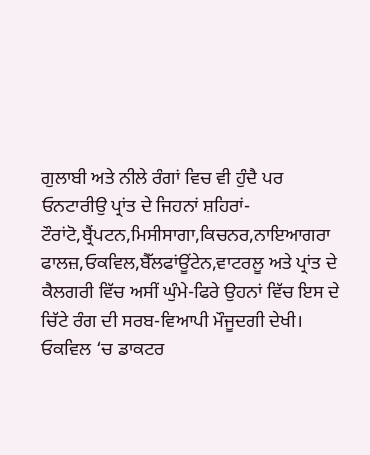ਗੁਲਾਬੀ ਅਤੇ ਨੀਲੇ ਰੰਗਾਂ ਵਿਚ ਵੀ ਹੁੰਦੈ ਪਰ ਓਨਟਾਰੀਉ ਪ੍ਰਾਂਤ ਦੇ ਜਿਹਨਾਂ ਸ਼ਹਿਰਾਂ-ਟੌਰਾਂਟੋ,ਬ੍ਰੈਂਪਟਨ,ਮਿਸੀਸਾਗਾ,ਕਿਚਨਰ,ਨਾਇਆਗਰਾ ਫਾਲਜ਼,ਓਕਵਿਲ,ਬੈੱਲਫਾਂਊਂਟੇਨ,ਵਾਟਰਲੂ ਅਤੇ ਪ੍ਰਾਂਤ ਦੇ ਕੈਲਗਰੀ ਵਿੱਚ ਅਸੀਂ ਘੁੰਮੇ-ਫਿਰੇ ਉਹਨਾਂ ਵਿੱਚ ਇਸ ਦੇ ਚਿੱਟੇ ਰੰਗ ਦੀ ਸਰਬ-ਵਿਆਪੀ ਮੌਜੂਦਗੀ ਦੇਖੀ। ਓਕਵਿਲ ‘ਚ ਡਾਕਟਰ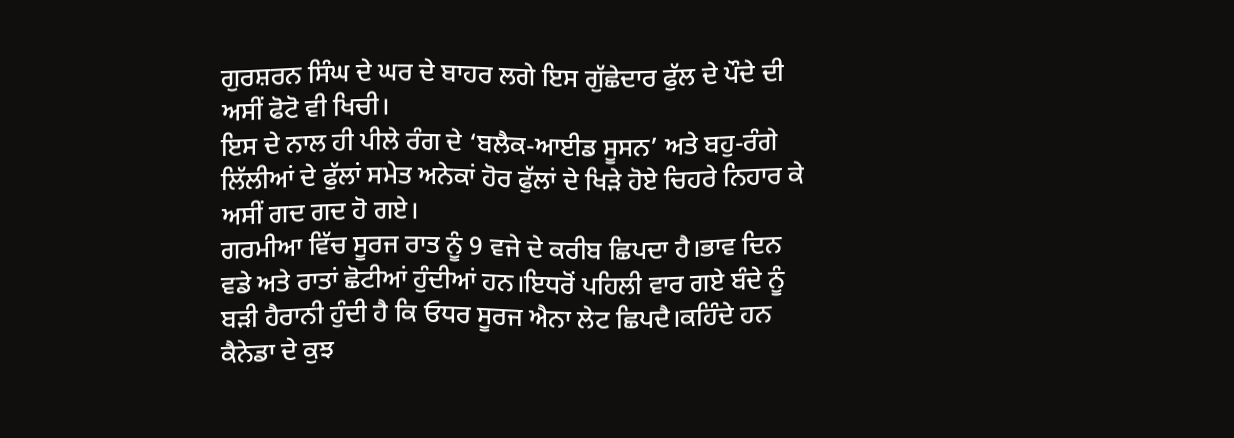ਗੁਰਸ਼ਰਨ ਸਿੰਘ ਦੇ ਘਰ ਦੇ ਬਾਹਰ ਲਗੇ ਇਸ ਗੁੱਛੇਦਾਰ ਫੁੱਲ ਦੇ ਪੌਦੇ ਦੀ ਅਸੀਂ ਫੋਟੋ ਵੀ ਖਿਚੀ।
ਇਸ ਦੇ ਨਾਲ ਹੀ ਪੀਲੇ ਰੰਗ ਦੇ ‘ਬਲੈਕ-ਆਈਡ ਸੂਸਨ’ ਅਤੇ ਬਹੁ-ਰੰਗੇ ਲਿੱਲੀਆਂ ਦੇ ਫੁੱਲਾਂ ਸਮੇਤ ਅਨੇਕਾਂ ਹੋਰ ਫੁੱਲਾਂ ਦੇ ਖਿੜੇ ਹੋਏ ਚਿਹਰੇ ਨਿਹਾਰ ਕੇ ਅਸੀਂ ਗਦ ਗਦ ਹੋ ਗਏ।
ਗਰਮੀਆ ਵਿੱਚ ਸੂਰਜ ਰਾਤ ਨੂੰ 9 ਵਜੇ ਦੇ ਕਰੀਬ ਛਿਪਦਾ ਹੈ।ਭਾਵ ਦਿਨ ਵਡੇ ਅਤੇ ਰਾਤਾਂ ਛੋਟੀਆਂ ਹੁੰਦੀਆਂ ਹਨ।ਇਧਰੋਂ ਪਹਿਲੀ ਵਾਰ ਗਏ ਬੰਦੇ ਨੂੰ ਬੜੀ ਹੈਰਾਨੀ ਹੁੰਦੀ ਹੈ ਕਿ ਓਧਰ ਸੂਰਜ ਐਨਾ ਲੇਟ ਛਿਪਦੈ।ਕਹਿੰਦੇ ਹਨ ਕੈਨੇਡਾ ਦੇ ਕੁਝ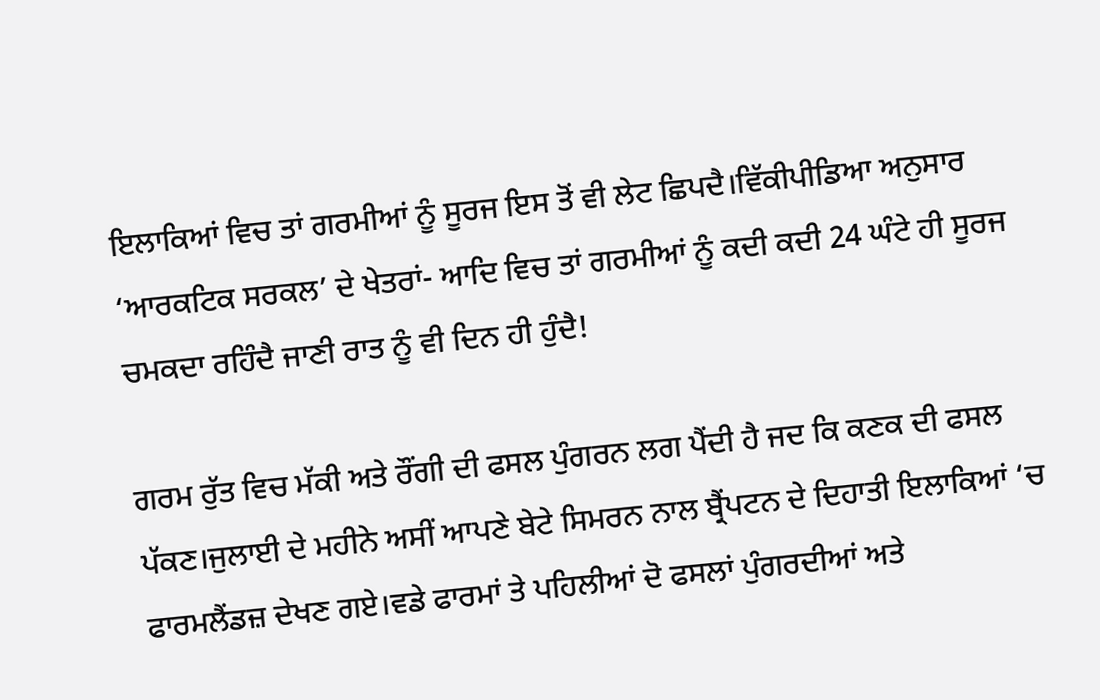ਇਲਾਕਿਆਂ ਵਿਚ ਤਾਂ ਗਰਮੀਆਂ ਨੂੰ ਸੂਰਜ ਇਸ ਤੋਂ ਵੀ ਲੇਟ ਛਿਪਦੈ।ਵਿੱਕੀਪੀਡਿਆ ਅਨੁਸਾਰ ‘ਆਰਕਟਿਕ ਸਰਕਲ’ ਦੇ ਖੇਤਰਾਂ- ਆਦਿ ਵਿਚ ਤਾਂ ਗਰਮੀਆਂ ਨੂੰ ਕਦੀ ਕਦੀ 24 ਘੰਟੇ ਹੀ ਸੂਰਜ ਚਮਕਦਾ ਰਹਿੰਦੈ ਜਾਣੀ ਰਾਤ ਨੂੰ ਵੀ ਦਿਨ ਹੀ ਹੁੰਦੈ!

ਗਰਮ ਰੁੱਤ ਵਿਚ ਮੱਕੀ ਅਤੇ ਰੌਂਗੀ ਦੀ ਫਸਲ ਪੁੰਗਰਨ ਲਗ ਪੈਂਦੀ ਹੈ ਜਦ ਕਿ ਕਣਕ ਦੀ ਫਸਲ ਪੱਕਣ।ਜੁਲਾਈ ਦੇ ਮਹੀਨੇ ਅਸੀਂ ਆਪਣੇ ਬੇਟੇ ਸਿਮਰਨ ਨਾਲ ਬ੍ਰੈਂਪਟਨ ਦੇ ਦਿਹਾਤੀ ਇਲਾਕਿਆਂ ‘ਚ ਫਾਰਮਲੈਂਡਜ਼ ਦੇਖਣ ਗਏ।ਵਡੇ ਫਾਰਮਾਂ ਤੇ ਪਹਿਲੀਆਂ ਦੋ ਫਸਲਾਂ ਪੁੰਗਰਦੀਆਂ ਅਤੇ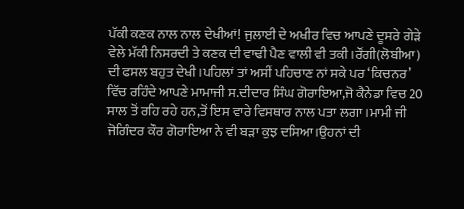ਪੱਕੀ ਕਣਕ ਨਾਲ ਨਾਲ ਦੇਖੀਆਂ! ਜੁਲਾਈ ਦੇ ਅਖੀਰ ਵਿਚ ਆਪਣੇ ਦੂਸਰੇ ਗੇੜੇ ਵੇਲੇ ਮੱਕੀ ਨਿਸਰਦੀ ਤੇ ਕਣਕ ਦੀ ਵਾਢੀ ਪੈਣ ਵਾਲੀ ਵੀ ਤਕੀ।ਰੌਂਗੀ(ਲੋਬੀਆ) ਦੀ ਫਸਲ ਬਹੁਤ ਦੇਖੀ।ਪਹਿਲਾਂ ਤਾਂ ਅਸੀਂ ਪਹਿਚਾਣ ਨਾਂ ਸਕੇ ਪਰ ‘ਕਿਚਨਰ’ ਵਿੱਚ ਰਹਿੰਦੇ ਆਪਣੇ ਮਾਮਾਜੀ ਸ.ਦੀਦਾਰ ਸਿੰਘ ਗੋਰਾਇਆ,ਜੋ ਕੈਨੇਡਾ ਵਿਚ 20 ਸਾਲ ਤੋਂ ਰਹਿ ਰਹੇ ਹਨ,ਤੋਂ ਇਸ ਵਾਰੇ ਵਿਸਥਾਰ ਨਾਲ ਪਤਾ ਲਗਾ।ਮਾਮੀ ਜੀ ਜੋਗਿੰਦਰ ਕੌਰ ਗੋਰਾਇਆ ਨੇ ਵੀ ਬੜਾ ਕੁਝ ਦਸਿਆ।ਉਹਨਾਂ ਦੀ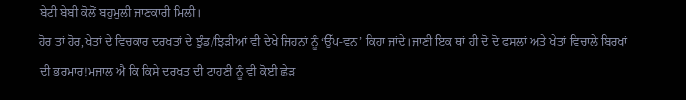ਬੇਟੀ ਬੇਬੀ ਕੋਲੋਂ ਬਹੁਮੁਲੀ ਜਾਣਕਾਰੀ ਮਿਲੀ।
ਹੋਰ ਤਾਂ ਹੋਰ,ਖੇਤਾਂ ਦੇ ਵਿਚਕਾਰ ਦਰਖਤਾਂ ਦੇ ਝੁੰਡ/ਝਿੜੀਆਂ ਵੀ ਦੇਖੇ ਜਿਹਨਾਂ ਨੂੰ ‘ਉੱਪ-ਵਨ’ ਕਿਹਾ ਜਾਂਦੇ।ਜਾਣੀ ਇਕ ਥਾਂ ਹੀ ਦੋ ਦੋ ਫਸਲਾਂ ਅਤੇ ਖੇਤਾਂ ਵਿਚਾਲੇ ਬਿਰਖਾਂ ਦੀ ਭਰਮਾਰ!ਮਜਾਲ ਐ ਕਿ ਕਿਸੇ ਦਰਖਤ ਦੀ ਟਾਹਣੀ ਨੂੰ ਵੀ ਕੋਈ ਛੇੜ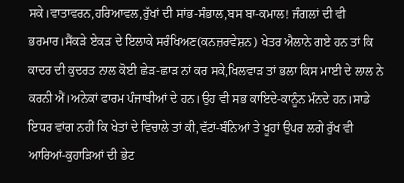ਸਕੇ।ਵਾਤਾਵਰਨ,ਹਰਿਆਵਲ,ਰੁੱਖਾਂ ਦੀ ਸਾਂਭ-ਸੰਭਾਲ,ਬਸ ਬਾ-ਕਮਾਲ! ਜੰਗਲਾਂ ਦੀ ਵੀ ਭਰਮਾਰ।ਸੈਂਕੜੇ ਏਕੜ ਦੇ ਇਲਾਕੇ ਸਰੰਖਿਅਣ(ਕਨਜ਼ਰਵੇਸ਼ਨ) ਖੇਤਰ ਐਲਾਨੇ ਗਏ ਹਨ ਤਾਂ ਕਿ ਕਾਦਰ ਦੀ ਕੁਦਰਤ ਨਾਲ ਕੋਈ ਛੇੜ-ਛਾੜ ਨਾਂ ਕਰ ਸਕੇ,ਖਿਲਵਾੜ ਤਾਂ ਭਲਾ ਕਿਸ ਮਾਈ ਦੇ ਲਾਲ ਨੇ ਕਰਨੀ ਐਂ।ਅਨੇਕਾਂ ਫਾਰਮ ਪੰਜਾਬੀਆਂ ਦੇ ਹਨ।ਉਹ ਵੀ ਸਭ ਕਾਇਦੇ-ਕਾਨੂੰਨ ਮੰਨਦੇ ਹਨ।ਸਾਡੇ ਇਧਰ ਵਾਂਗ ਨਹੀਂ ਕਿ ਖੇਤਾਂ ਦੇ ਵਿਚਾਲੇ ਤਾਂ ਕੀ,ਵੱਟਾਂ-ਬੰਨਿਆਂ ਤੇ ਖੂਹਾਂ ਉਪਰ ਲਗੇ ਰੁੱਖ ਵੀ ਆਰਿਆਂ-ਕੁਹਾੜਿਆਂ ਦੀ ਭੇਟ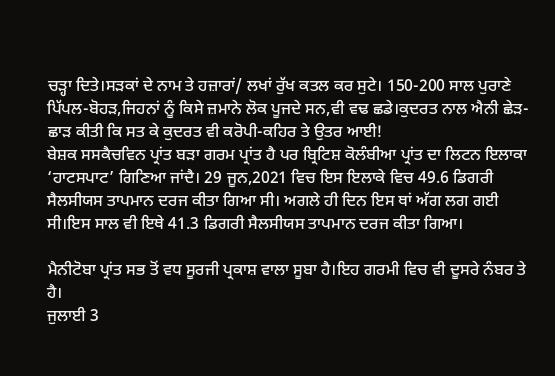ਚੜ੍ਹਾ ਦਿਤੇ।ਸੜਕਾਂ ਦੇ ਨਾਮ ਤੇ ਹਜ਼ਾਰਾਂ/ ਲਖਾਂ ਰੁੱਖ ਕਤਲ ਕਰ ਸੁਟੇ। 150-200 ਸਾਲ ਪੁਰਾਣੇ ਪਿੱਪਲ-ਬੋਹੜ,ਜਿਹਨਾਂ ਨੂੰ ਕਿਸੇ ਜ਼ਮਾਨੇ ਲੋਕ ਪੂਜਦੇ ਸਨ,ਵੀ ਵਢ ਛਡੇ।ਕੁਦਰਤ ਨਾਲ ਐਨੀ ਛੇੜ-ਛਾੜ ਕੀਤੀ ਕਿ ਸਤ ਕੇ ਕੁਦਰਤ ਵੀ ਕਰੋਪੀ-ਕਹਿਰ ਤੇ ਉਤਰ ਆਈ!
ਬੇਸ਼ਕ ਸਸਕੈਚਵਿਨ ਪ੍ਰਾਂਤ ਬੜਾ ਗਰਮ ਪ੍ਰਾਂਤ ਹੈ ਪਰ ਬ੍ਰਿਟਿਸ਼ ਕੋਲੰਬੀਆ ਪ੍ਰਾਂਤ ਦਾ ਲਿਟਨ ਇਲਾਕਾ ‘ਹਾਟਸਪਾਟ’ ਗਿਣਿਆ ਜਾਂਦੈ। 29 ਜੂਨ,2021 ਵਿਚ ਇਸ ਇਲਾਕੇ ਵਿਚ 49.6 ਡਿਗਰੀ ਸੈਲਸੀਯਸ ਤਾਪਮਾਨ ਦਰਜ ਕੀਤਾ ਗਿਆ ਸੀ। ਅਗਲੇ ਹੀ ਦਿਨ ਇਸ ਥਾਂ ਅੱਗ ਲਗ ਗਈ ਸੀ।ਇਸ ਸਾਲ ਵੀ ਇਥੇ 41.3 ਡਿਗਰੀ ਸੈਲਸੀਯਸ ਤਾਪਮਾਨ ਦਰਜ ਕੀਤਾ ਗਿਆ।

ਮੈਨੀਟੋਬਾ ਪ੍ਰਾਂਤ ਸਭ ਤੋਂ ਵਧ ਸੂਰਜੀ ਪ੍ਰਕਾਸ਼ ਵਾਲਾ ਸੂਬਾ ਹੈ।ਇਹ ਗਰਮੀ ਵਿਚ ਵੀ ਦੂਸਰੇ ਨੰਬਰ ਤੇ ਹੈ।
ਜੁਲਾਈ 3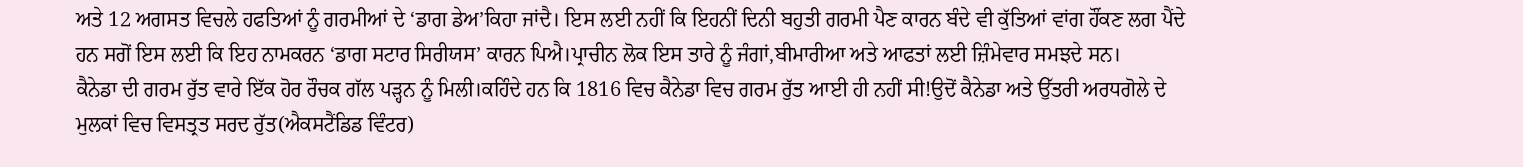ਅਤੇ 12 ਅਗਸਤ ਵਿਚਲੇ ਹਫਤਿਆਂ ਨੂੰ ਗਰਮੀਆਂ ਦੇ ‘ਡਾਗ ਡੇਅ’ਕਿਹਾ ਜਾਂਦੈ। ਇਸ ਲਈ ਨਹੀਂ ਕਿ ਇਹਨੀਂ ਦਿਨੀ ਬਹੁਤੀ ਗਰਮੀ ਪੈਣ ਕਾਰਨ ਬੰਦੇ ਵੀ ਕੁੱਤਿਆਂ ਵਾਂਗ ਹੌਂਕਣ ਲਗ ਪੈਂਦੇ ਹਨ ਸਗੋਂ ਇਸ ਲਈ ਕਿ ਇਹ ਨਾਮਕਰਨ ‘ਡਾਗ ਸਟਾਰ ਸਿਰੀਯਸ’ ਕਾਰਨ ਪਿਐ।ਪ੍ਰਾਚੀਨ ਲੋਕ ਇਸ ਤਾਰੇ ਨੂੰ ਜੰਗਾਂ,ਬੀਮਾਰੀਆ ਅਤੇ ਆਫਤਾਂ ਲਈ ਜ਼ਿੰਮੇਵਾਰ ਸਮਝਦੇ ਸਨ।
ਕੈਨੇਡਾ ਦੀ ਗਰਮ ਰੁੱਤ ਵਾਰੇ ਇੱਕ ਹੋਰ ਰੌਚਕ ਗੱਲ ਪੜ੍ਹਨ ਨੂੰ ਮਿਲੀ।ਕਹਿੰਦੇ ਹਨ ਕਿ 1816 ਵਿਚ ਕੈਨੇਡਾ ਵਿਚ ਗਰਮ ਰੁੱਤ ਆਈ ਹੀ ਨਹੀਂ ਸੀ!ਉਦੋਂ ਕੈਨੇਡਾ ਅਤੇ ਉੱਤਰੀ ਅਰਧਗੋਲੇ ਦੇ ਮੁਲਕਾਂ ਵਿਚ ਵਿਸਤ੍ਰਤ ਸਰਦ ਰੁੱਤ(ਐਕਸਟੈਂਡਿਡ ਵਿੰਟਰ)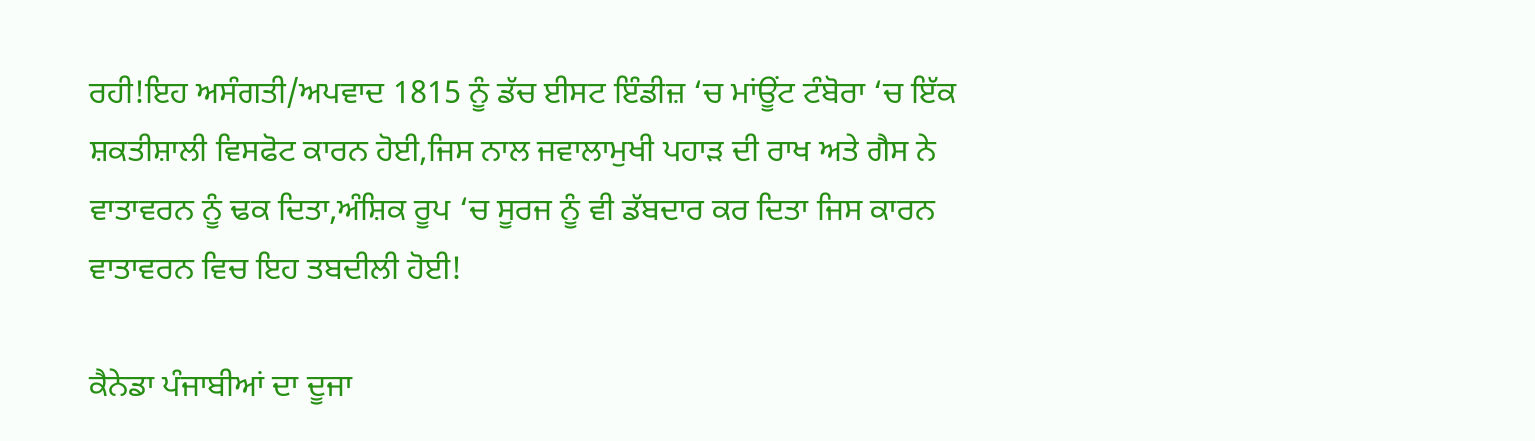ਰਹੀ!ਇਹ ਅਸੰਗਤੀ/ਅਪਵਾਦ 1815 ਨੂੰ ਡੱਚ ਈਸਟ ਇੰਡੀਜ਼ ‘ਚ ਮਾਂਊਂਟ ਟੰਬੋਰਾ ‘ਚ ਇੱਕ ਸ਼ਕਤੀਸ਼ਾਲੀ ਵਿਸਫੋਟ ਕਾਰਨ ਹੋਈ,ਜਿਸ ਨਾਲ ਜਵਾਲਾਮੁਖੀ ਪਹਾੜ ਦੀ ਰਾਖ ਅਤੇ ਗੈਸ ਨੇ ਵਾਤਾਵਰਨ ਨੂੰ ਢਕ ਦਿਤਾ,ਅੰਸ਼ਿਕ ਰੂਪ ‘ਚ ਸੂਰਜ ਨੂੰ ਵੀ ਡੱਬਦਾਰ ਕਰ ਦਿਤਾ ਜਿਸ ਕਾਰਨ ਵਾਤਾਵਰਨ ਵਿਚ ਇਹ ਤਬਦੀਲੀ ਹੋਈ!

ਕੈਨੇਡਾ ਪੰਜਾਬੀਆਂ ਦਾ ਦੂਜਾ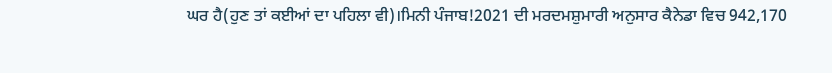ਘਰ ਹੈ(ਹੁਣ ਤਾਂ ਕਈਆਂ ਦਾ ਪਹਿਲਾ ਵੀ)।ਮਿਨੀ ਪੰਜਾਬ!2021 ਦੀ ਮਰਦਮਸ਼ੁਮਾਰੀ ਅਨੁਸਾਰ ਕੈਨੇਡਾ ਵਿਚ 942,170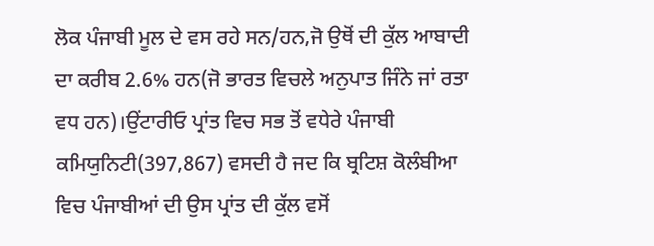ਲੋਕ ਪੰਜਾਬੀ ਮੂਲ ਦੇ ਵਸ ਰਹੇ ਸਨ/ਹਨ,ਜੋ ਉਥੋਂ ਦੀ ਕੁੱਲ ਆਬਾਦੀ ਦਾ ਕਰੀਬ 2.6% ਹਨ(ਜੋ ਭਾਰਤ ਵਿਚਲੇ ਅਨੁਪਾਤ ਜਿੰਨੇ ਜਾਂ ਰਤਾ ਵਧ ਹਨ)।ਉਂਟਾਰੀਓ ਪ੍ਰਾਂਤ ਵਿਚ ਸਭ ਤੋਂ ਵਧੇਰੇ ਪੰਜਾਬੀ ਕਮਿਯੁਨਿਟੀ(397,867) ਵਸਦੀ ਹੈ ਜਦ ਕਿ ਬ੍ਰਟਿਸ਼ ਕੋਲੰਬੀਆ ਵਿਚ ਪੰਜਾਬੀਆਂ ਦੀ ਉਸ ਪ੍ਰਾਂਤ ਦੀ ਕੁੱਲ ਵਸੋਂ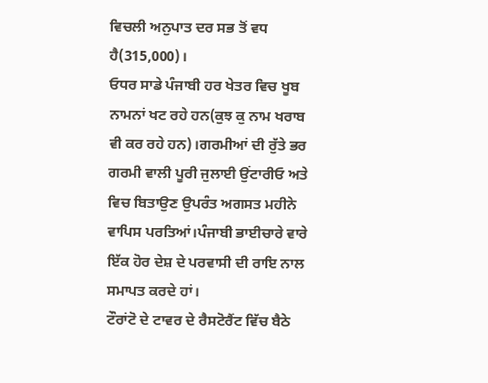ਵਿਚਲੀ ਅਨੁਪਾਤ ਦਰ ਸਭ ਤੋਂ ਵਧ ਹੈ(315,000)।
ਓਧਰ ਸਾਡੇ ਪੰਜਾਬੀ ਹਰ ਖੇਤਰ ਵਿਚ ਖੂਬ ਨਾਮਨਾਂ ਖਟ ਰਹੇ ਹਨ(ਕੁਝ ਕੁ ਨਾਮ ਖਰਾਬ ਵੀ ਕਰ ਰਹੇ ਹਨ)।ਗਰਮੀਆਂ ਦੀ ਰੁੱਤੇ ਭਰ ਗਰਮੀ ਵਾਲੀ ਪੂਰੀ ਜੁਲਾਈ ਉਂਟਾਰੀਓ ਅਤੇ ਵਿਚ ਬਿਤਾਉਣ ਉਪਰੰਤ ਅਗਸਤ ਮਹੀਨੇ ਵਾਪਿਸ ਪਰਤਿਆਂ।ਪੰਜਾਬੀ ਭਾਈਚਾਰੇ ਵਾਰੇ ਇੱਕ ਹੋਰ ਦੇਸ਼ ਦੇ ਪਰਵਾਸੀ ਦੀ ਰਾਇ ਨਾਲ ਸਮਾਪਤ ਕਰਦੇ ਹਾਂ।
ਟੌਰਾਂਟੋ ਦੇ ਟਾਵਰ ਦੇ ਰੈਸਟੋਰੈਂਟ ਵਿੱਚ ਬੈਠੇ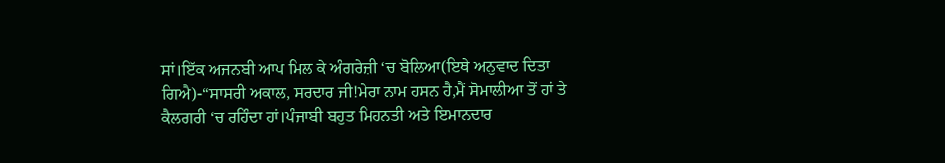ਸਾਂ।ਇੱਕ ਅਜਨਬੀ ਆਪ ਮਿਲ ਕੇ ਅੰਗਰੇਜ਼ੀ ‘ਚ ਬੋਲਿਆ(ਇਥੇ ਅਨੁਵਾਦ ਦਿਤਾ ਗਿਐ)-“ਸਾਸਰੀ ਅਕਾਲ, ਸਰਦਾਰ ਜੀ!ਮੇਰਾ ਨਾਮ ਹਸਨ ਹੈ,ਮੈਂ ਸੋਮਾਲੀਆ ਤੋਂ ਹਾਂ ਤੇ ਕੈਲਗਰੀ ‘ਚ ਰਹਿੰਦਾ ਹਾਂ।ਪੰਜਾਬੀ ਬਹੁਤ ਮਿਹਨਤੀ ਅਤੇ ਇਮਾਨਦਾਰ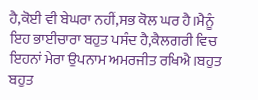ਹੈ,ਕੋਈ ਵੀ ਬੇਘਰਾ ਨਹੀਂ,ਸਭ ਕੋਲ ਘਰ ਹੈ।ਮੈਨੂੰ ਇਹ ਭਾਈਚਾਰਾ ਬਹੁਤ ਪਸੰਦ ਹੈ,ਕੈਲਗਰੀ ਵਿਚ ਇਹਨਾਂ ਮੇਰਾ ਉਪਨਾਮ ਅਮਰਜੀਤ ਰਖਿਐ।ਬਹੁਤ ਬਹੁਤ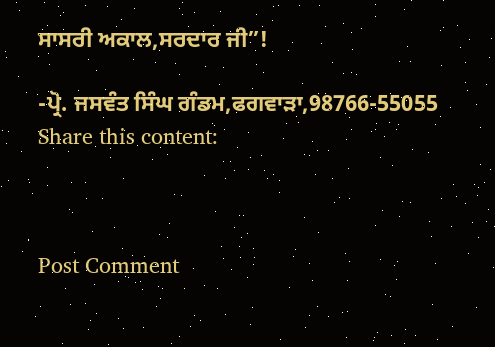ਸਾਸਰੀ ਅਕਾਲ,ਸਰਦਾਰ ਜੀ”!

-ਪ੍ਰੋ. ਜਸਵੰਤ ਸਿੰਘ ਗੰਡਮ,ਫਗਵਾੜਾ,98766-55055
Share this content:



Post Comment